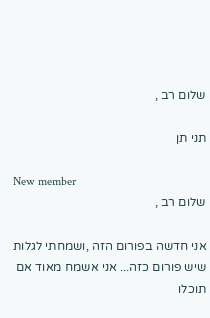שלום רב ,

תני תן

New member
שלום רב ,

אני חדשה בפורום הזה ,ושמחתי לגלות שיש פורום כזה... אני אשמח מאוד אם תוכלו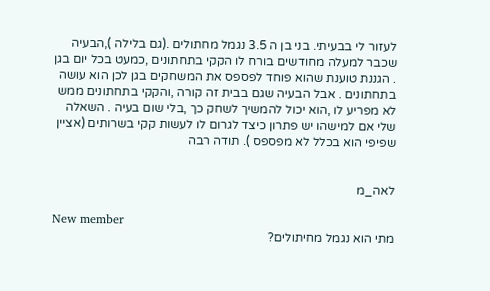לעזור לי בבעיתי. בני בן ה 3.5 נגמל מחתולים .(גם בלילה ),הבעיה שכבר למעלה מחודשים בורח לו הקקי בתחתונים ,כמעט בכל יום בגן . הגננת טוענת שהוא פוחד לפספס את המשחקים בגן לכן הוא עושה בתחתונים . אבל הבעיה שגם בבית זה קורה ,והקקי בתחתונים ממש לא מפריע לו ,הוא יכול להמשיך לשחק כך ,בלי שום בעיה . השאלה שלי אם למישהו יש פתרון כיצד לגרום לו לעשות קקי בשרותים (אציין שפיפי הוא בכלל לא מפספס ). תודה רבה


לאה_מ

New member
מתי הוא נגמל מחיתולים?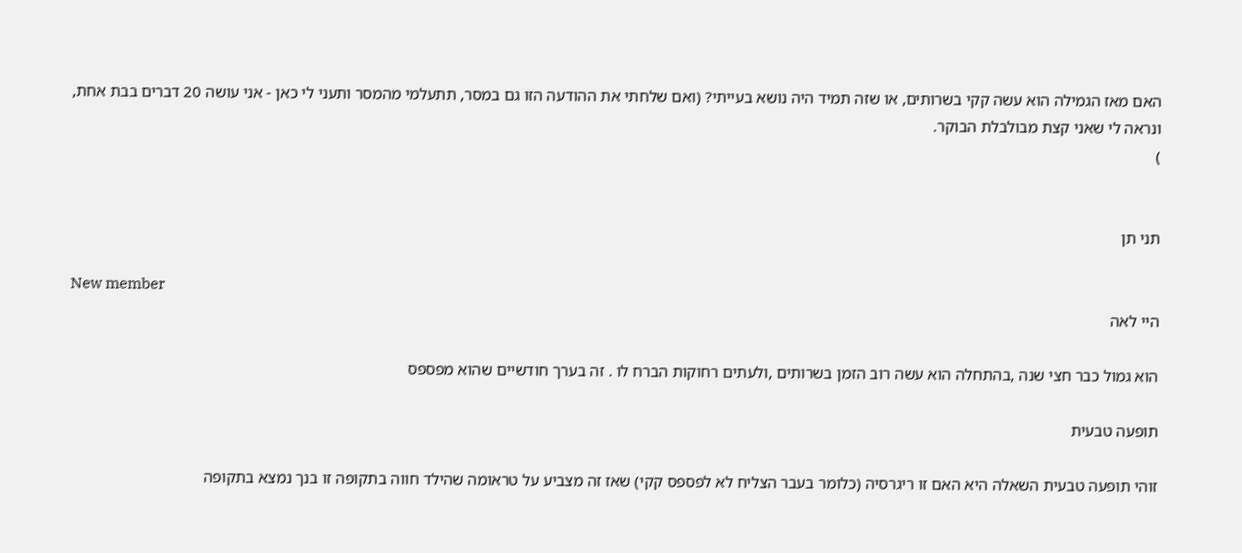האם מאז הגמילה הוא עשה קקי בשרותים, או שזה תמיד היה נושא בעייתי? (ואם שלחתי את ההודעה הזו גם במסר, תתעלמי מהמסר ותעני לי כאן - אני עושה 20 דברים בבת אחת, ונראה לי שאני קצת מבולבלת הבוקר.
)


תני תן

New member
היי לאה

הוא גמול כבר חצי שנה ,בהתחלה הוא עשה רוב הזמן בשרותים ,ולעתים רחוקות הברח לו . זה בערך חודשיים שהוא מפספס

תופעה טבעית

זוהי תופעה טבעית השאלה היא האם זו ריגרסיה (כלומר בעבר הצליח לא לפספס קקי) שאז זה מצביע על טראומה שהילד חווה בתקופה זו בנך נמצא בתקופה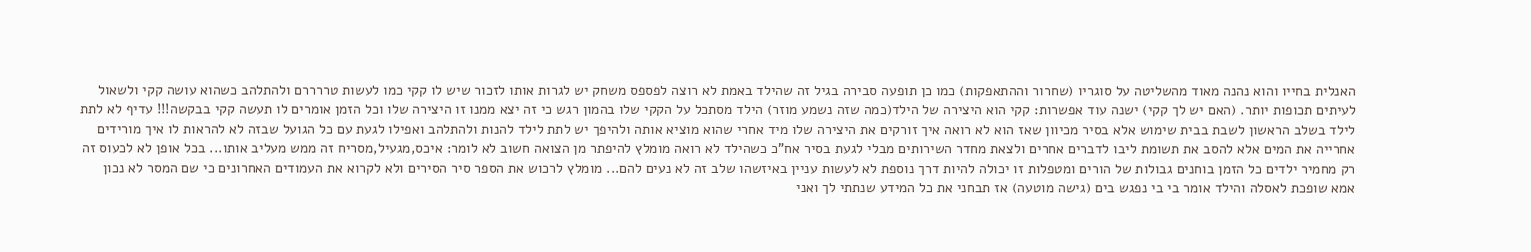האנלית בחייו והוא נהנה מאוד מהשליטה על סוגריו (שחרור וההתאפקות) כמו כן תופעה סבירה בגיל זה שהילד באמת לא רוצה לפספס משחק יש לגרות אותו לזכור שיש לו קקי כמו לעשות טררררם ולהתלהב כשהוא עושה קקי ולשאול לעיתים תכופות יותר. (האם יש לך קקי) ישנה עוד אפשרות: קקי הוא היצירה של הילד(כמה שזה נשמע מוזר) הילד מסתכל על הקקי שלו בהמון רגש כי זה יצא ממנו זו היצירה שלו וכל הזמן אומרים לו תעשה קקי בבקשה!!! עדיף לא לתת לילד בשלב הראשון לשבת בבית שימוש אלא בסיר מכיוון שאז הוא לא רואה איך זורקים את היצירה שלו מיד אחרי שהוא מוציא אותה ולהיפך יש לתת לילד להנות ולהתלהב ואפילו לגעת עם כל הגועל שבזה לא להראות לו איך מורידים אחרייה את המים אלא להסב את תשומת ליבו לדברים אחרים ולצאת מחדר השירותים מבלי לגעת בסיר אח"כ כשהילד לא רואה מומלץ להיפתר מן הצואה חשוב לא לומר: איכס,מגעיל,מסריח זה ממש מעליב אותו... בכל אופן לא לכעוס זה רק מחמיר ילדים כל הזמן בוחנים גבולות של הורים ומטפלות זו יכולה להיות דרך נוספת לא לעשות עניין באיזשהו שלב זה לא נעים להם... מומלץ לרכוש את הספר סיר הסירים ולא לקרוא את העמודים האחרונים כי שם המסר לא נכון אמא שופכת לאסלה והילד אומר בי בי נפגש בים (גישה מוטעה) אז תבחני את כל המידע שנתתי לך ואני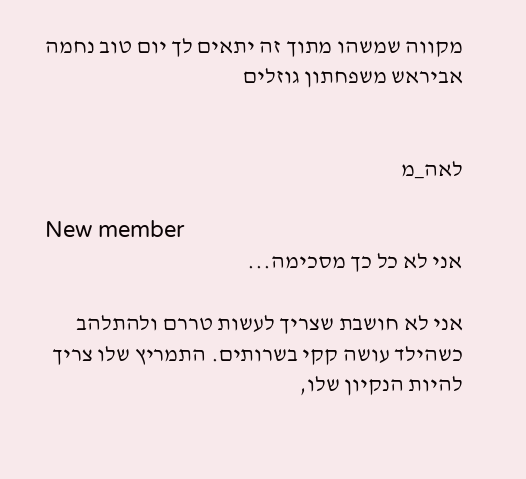מקווה שמשהו מתוך זה יתאים לך יום טוב נחמה אביראש משפחתון גוזלים


לאה_מ

New member
אני לא כל כך מסכימה...

אני לא חושבת שצריך לעשות טררם ולהתלהב כשהילד עושה קקי בשרותים. התמריץ שלו צריך להיות הנקיון שלו,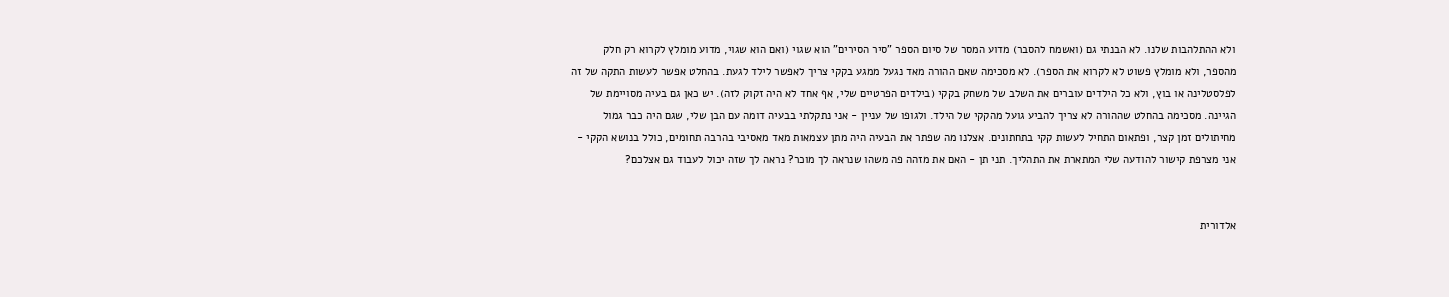ולא ההתלהבות שלנו. לא הבנתי גם (ואשמח להסבר) מדוע המסר של סיום הספר "סיר הסירים" הוא שגוי (ואם הוא שגוי, מדוע מומלץ לקרוא רק חלק מהספר, ולא מומלץ פשוט לא לקרוא את הספר). לא מסכימה שאם ההורה מאד נגעל ממגע בקקי צריך לאפשר לילד לגעת. בהחלט אפשר לעשות התקה של זה לפלסטלינה או בוץ, ולא כל הילדים עוברים את השלב של משחק בקקי (בילדים הפרטיים שלי, אף אחד לא היה זקוק לזה). יש כאן גם בעיה מסויימת של הגיינה. מסכימה בהחלט שההורה לא צריך להביע גועל מהקקי של הילד. ולגופו של עניין - אני נתקלתי בבעיה דומה עם הבן שלי, שגם היה כבר גמול מחיתולים זמן קצר, ופתאום התחיל לעשות קקי בתחתונים. אצלנו מה שפתר את הבעיה היה מתן עצמאות מאד מאסיבי בהרבה תחומים, כולל בנושא הקקי - אני מצרפת קישור להודעה שלי המתארת את התהליך. תני תן - האם את מזהה פה משהו שנראה לך מוכר? נראה לך שזה יכול לעבוד גם אצלכם?


אלדורית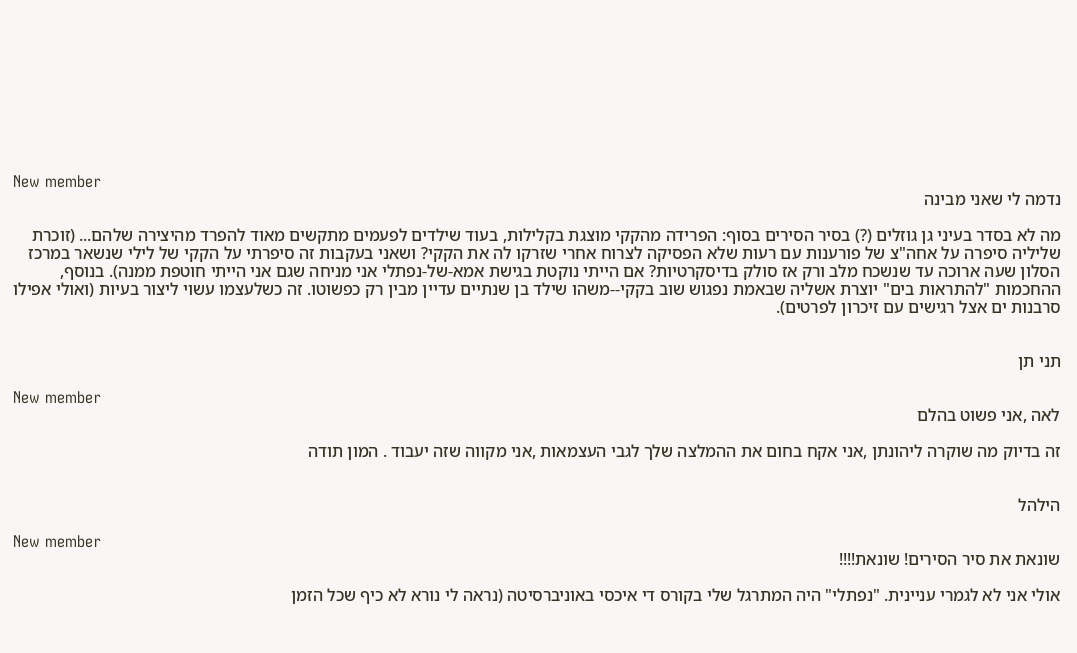New member
נדמה לי שאני מבינה

מה לא בסדר בעיני גן גוזלים (?) בסיר הסירים בסוף: הפרידה מהקקי מוצגת בקלילות, בעוד שילדים לפעמים מתקשים מאוד להפרד מהיצירה שלהם... (זוכרת שליליה סיפרה על אחה"צ של פורענות עם רעות שלא הפסיקה לצרוח אחרי שזרקו לה את הקקי? ושאני בעקבות זה סיפרתי על הקקי של לילי שנשאר במרכז הסלון שעה ארוכה עד שנשכח מלב ורק אז סולק בדיסקרטיות? אם הייתי נוקטת בגישת אמא-של-נפתלי אני מניחה שגם אני הייתי חוטפת ממנה). בנוסף, ההחכמות "להתראות בים" יוצרת אשליה שבאמת נפגוש שוב בקקי--משהו שילד בן שנתיים עדיין מבין רק כפשוטו. זה כשלעצמו עשוי ליצור בעיות (ואולי אפילו סרבנות ים אצל רגישים עם זיכרון לפרטים).


תני תן

New member
לאה ,אני פשוט בהלם

זה בדיוק מה שוקרה ליהונתן ,אני אקח בחום את ההמלצה שלך לגבי העצמאות ,אני מקווה שזה יעבוד . המון תודה


הילהל

New member
שונאת את סיר הסירים! שונאת!!!!

אולי אני לא לגמרי עניינית. "נפתלי" היה המתרגל שלי בקורס די איכסי באוניברסיטה (נראה לי נורא לא כיף שכל הזמן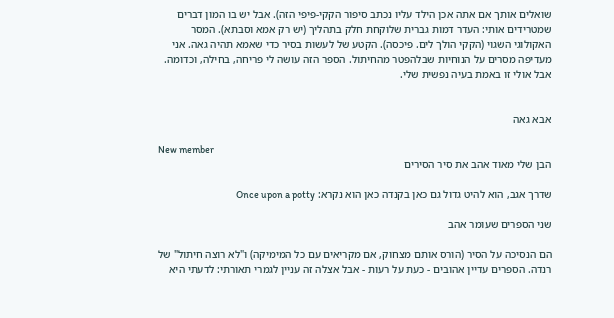שואלים אותך אם אתה אכן הילד עליו נכתב סיפור הקקי-פיפי הזה). אבל יש בו המון דברים שמטרידים אותי: העדר דמות גברית שלוקחת חלק בתהליך (יש רק אמא וסבתא). המסר האקולוגי השגוי (הקקי הולך לים. פיכסה). הקטע של לעשות בסיר כדי שאמא תהיה גאה. אני מעדיפה מסרים על הנוחיות שבלהפטר מהחיתול. הספר הזה עושה לי פריחה, בחילה, וכדומה. אבל אולי זו באמת בעיה נפשית שלי.


אבא גאה

New member
הבן שלי מאוד אהב את סיר הסירים

שדרך אגב, הוא להיט גדול גם כאן בקנדה כאן הוא נקרא: Once upon a potty

שני הספרים שעומר אהב

הם הנסיכה על הסיר (הורס אותם מצחוק, אם מקריאים עם כל המימיקה) ו"לא רוצה חיתול" של רנדה. הספרים עדיין אהובים - כעת על רעות - אבל אצלה זה עניין לגמרי תאורתי: לדעתי היא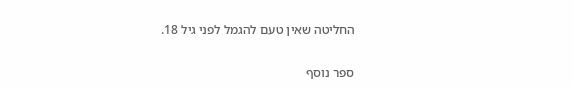החליטה שאין טעם להגמל לפני גיל 18.

ספר נוסף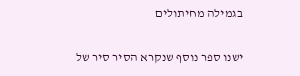בגמילה מחיתולים

ישנו ספר נוסף שנקרא הסיר סיר של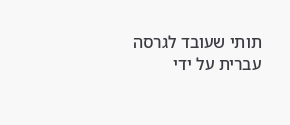תותי שעובד לגרסה עברית על ידי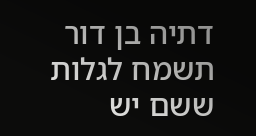דתיה בן דור תשמח לגלות ששם יש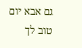גם אבא יום טוב לך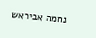נחמה אביראש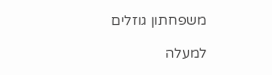משפחתון גוזלים

למעלה